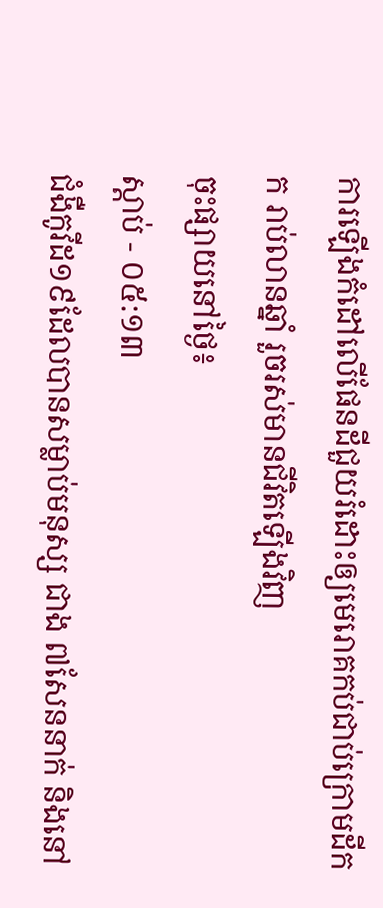ការឡើងកំដៅលើផែនដីជួយរំដោះឲ្យមេរោគកប់ជាប់ក្រោមដីកក រាប់លានឆ្នាំ រួចរស់មានជីវិតឡើងវិញ
ចុះផ្សាយនៅថ្ងៃ៖
ស្តាប់ - ០៥:១៣
ជំងឺកូវីដ១៩ដែលបានសម្លាប់មនុស្ស ជាង ៧សែននាក់ និងនៅ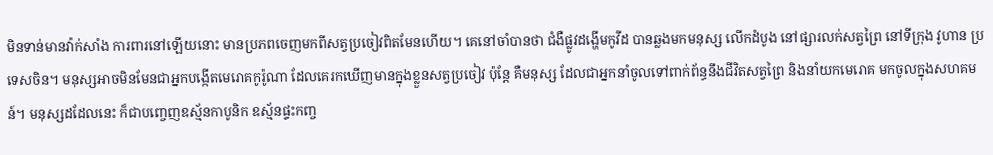មិនទាន់មានវ៉ាក់សាំង ការពារនៅឡើយនោះ មានប្រភពចេញមកពីសត្វប្រចៀវពិតមែនហើយ។ គេនៅចាំបានថា ជំងឺផ្លូវដង្ហើមកូវីដ បានឆ្លងមកមនុស្ស លើកដំបូង នៅផ្សារលក់សត្វព្រៃ នៅទីក្រុង វូហាន ប្រទេសចិន។ មនុស្សអាចមិនមែនជាអ្នកបង្កើតមេរោគកូរ៉ូណា ដែលគេរកឃើញមានក្នុងខ្លួនសត្វប្រចៀវ ប៉ុន្តែ គឺមនុស្ស ដែលជាអ្នកនាំចូលទៅពាក់ព័ន្ធនឹងជីវិតសត្វព្រៃ និងនាំយកមេរោគ មកចូលក្នុងសហគមន៍។ មនុស្សដដែលនេះ ក៏ជាបញ្ចេញឧស្ម័នកាបូនិក ឧស្ម័នផ្ទះកញ្ច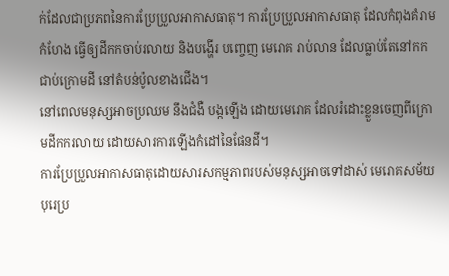ក់ដែលជាប្រភពនៃការប្រែប្រួលអាកាសធាតុ។ ការប្រែប្រួលអាកាសធាតុ ដែលកំពុងគំរាមកំហែង ធ្វើឲ្យដីកកចាប់រលាយ និងបង្ហើរ បញ្ចេញ មេរោគ រាប់លាន ដែលធ្លាប់តែនៅកកជាប់ក្រោមដី នៅតំបន់ប៉ូលខាងជើង។
នៅពេលមនុស្សអាចប្រឈម នឹងជំងឺ បង្កឡើង ដោយមេរោគ ដែលរំដោះខ្លួនចេញពីក្រោមដីកករលាយ ដោយសារការឡើងកំដៅនៃផែនដី។
ការប្រែប្រួលអាកាសធាតុដោយសារសកម្មភាពរបស់មនុស្សអាចទៅដាស់ មេរោគសម័យបុរេប្រ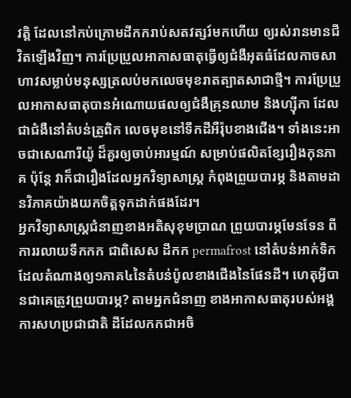វត្តិ ដែលនៅកប់ក្រោមដីកករាប់សតវត្សរ៍មកហើយ ឲ្យរស់រានមានជីវិតឡើងវិញ។ ការប្រែប្រួលអាកាសធាតុធ្វើឲ្យជំងឺអុតធំដែលកាចសាហាវសម្លាប់មនុស្សត្រលប់មកលេចមុខរាតត្បាតសាជាថ្មី។ ការប្រែប្រួលអាកាសធាតុបានអំណោយផលឲ្យជំងឺគ្រុនឈាម និងហ្ស៊ីកា ដែលជាជំងឺនៅតំបន់ត្រូពិក លេចមុខនៅទឹកដីអឺរ៉ុបខាងជើង។ ទាំងនេះអាចជាសេណារីយ៉ូ ដ៏គួរឲ្យចាប់អារម្មណ៍ សម្រាប់ផលិតខ្សែរឿងកុនភាគ ប៉ុន្តែ វាក៏ជារឿងដែលអ្នកវិទ្យាសាស្រ្ត កំពុងព្រួយបារម្ភ និងតាមដានវិភាគយ៉ាងយកចិត្តទុកដាក់ផងដែរ។
អ្នកវិទ្យាសាស្រ្តជំនាញខាងអតិសុខុមប្រាណ ព្រួយបារម្ភមែនទែន ពីការរលាយទឹកកក ជាពិសេស ដីកក permafrost នៅតំបន់អាក់ទិក ដែលតំណាងឲ្យ១ភាគ៤នៃតំបន់ប៉ូលខាងជើងនៃផែនដី។ ហេតុអ្វីបានជាគេត្រូវព្រួយបារម្ភ? តាមអ្នកជំនាញ ខាងអាកាសធាតុរបស់អង្គការសហប្រជាជាតិ ដីដែលកកជាអចិ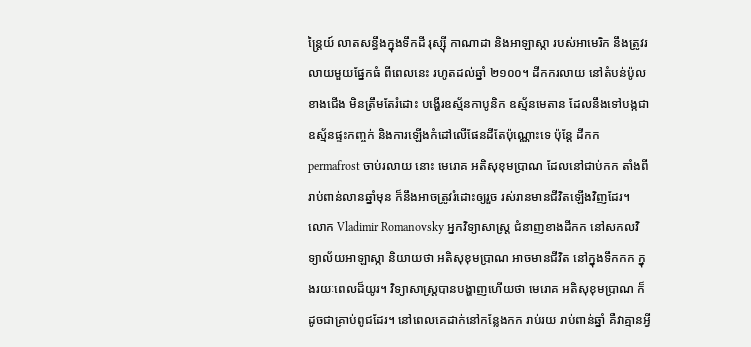ន្ត្រៃយ៍ លាតសន្ធឹងក្នុងទឹកដី រុស្ស៊ី កាណាដា និងអាឡាស្កា របស់អាមេរិក នឹងត្រូវរលាយមួយផ្នែកធំ ពីពេលនេះ រហូតដល់ឆ្នាំ ២១០០។ ដីកករលាយ នៅតំបន់ប៉ូលខាងជើង មិនត្រឹមតែរំដោះ បង្ហើរឧស្ម័នកាបូនិក ឧស្ម័នមេតាន ដែលនឹងទៅបង្កជាឧស្ម័នផ្ទះកញ្ចក់ និងការឡើងកំដៅលើផែនដីតែប៉ុណ្ណោះទេ ប៉ុន្តែ ដីកក permafrost ចាប់រលាយ នោះ មេរោគ អតិសុខុមប្រាណ ដែលនៅជាប់កក តាំងពីរាប់ពាន់លានឆ្នាំមុន ក៏នឹងអាចត្រូវរំដោះឲ្យរួច រស់រានមានជីវិតឡើងវិញដែរ។
លោក Vladimir Romanovsky អ្នកវិទ្យាសាស្រ្ត ជំនាញខាងដីកក នៅសកលវិទ្យាល័យអាឡាស្កា និយាយថា អតិសុខុមប្រាណ អាចមានជីវិត នៅក្នុងទឹកកក ក្នុងរយៈពេលដ៏យូរ។ វិទ្យាសាស្រ្តបានបង្ហាញហើយថា មេរោគ អតិសុខុមប្រាណ ក៏ដូចជាគ្រាប់ពូជដែរ។ នៅពេលគេដាក់នៅកន្លែងកក រាប់រយ រាប់ពាន់ឆ្នាំ គឺវាគ្មានអ្វី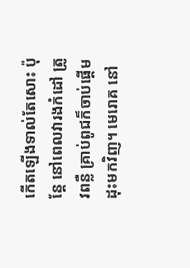កើតឡើងទាល់តែសោះ ប៉ុន្តែ នៅពេលវារងកំដៅ ត្រូវពន្លឺ គ្រាប់ពូជក៏ចាប់ផ្តើមដុះមកវិញ។ មេរោគ នៅ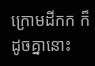ក្រោមដីកក ក៏ដូចគ្នានោះ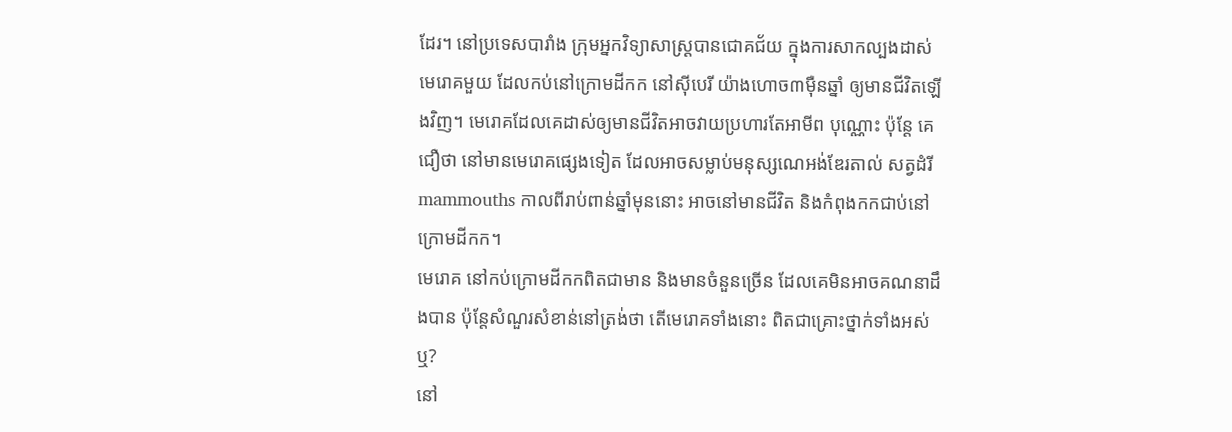ដែរ។ នៅប្រទេសបារាំង ក្រុមអ្នកវិទ្យាសាស្រ្តបានជោគជ័យ ក្នុងការសាកល្បងដាស់មេរោគមួយ ដែលកប់នៅក្រោមដីកក នៅស៊ីបេរី យ៉ាងហោច៣ម៉ឺនឆ្នាំ ឲ្យមានជីវិតឡើងវិញ។ មេរោគដែលគេដាស់ឲ្យមានជីវិតអាចវាយប្រហារតែអាមីព បុណ្ណោះ ប៉ុន្តែ គេជឿថា នៅមានមេរោគផ្សេងទៀត ដែលអាចសម្លាប់មនុស្សណេអង់ឌែរតាល់ សត្វដំរី mammouths កាលពីរាប់ពាន់ឆ្នាំមុននោះ អាចនៅមានជីវិត និងកំពុងកកជាប់នៅក្រោមដីកក។
មេរោគ នៅកប់ក្រោមដីកកពិតជាមាន និងមានចំនួនច្រើន ដែលគេមិនអាចគណនាដឹងបាន ប៉ុន្តែសំណួរសំខាន់នៅត្រង់ថា តើមេរោគទាំងនោះ ពិតជាគ្រោះថ្នាក់ទាំងអស់ឬ?
នៅ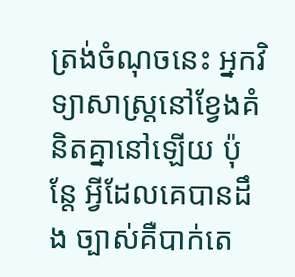ត្រង់ចំណុចនេះ អ្នកវិទ្យាសាស្រ្តនៅខ្វែងគំនិតគ្នានៅឡើយ ប៉ុន្តែ អ្វីដែលគេបានដឹង ច្បាស់គឺបាក់តេ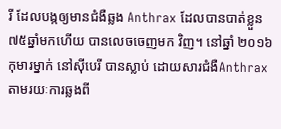រី ដែលបង្កឲ្យមានជំងឺឆ្លង Anthrax ដែលបានបាត់ខ្លួន ៧៥ឆ្នាំមកហើយ បានលេចចេញមក វិញ។ នៅឆ្នាំ ២០១៦ កុមារម្នាក់ នៅស៊ីបេរី បានស្លាប់ ដោយសារជំងឺAnthrax តាមរយៈការឆ្លងពី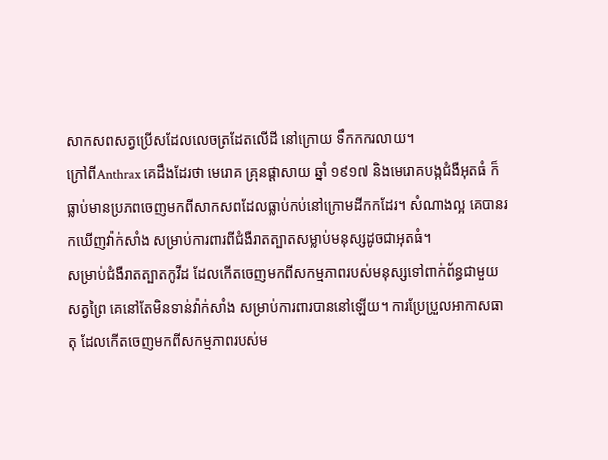សាកសពសត្វប្រើសដែលលេចត្រដែតលើដី នៅក្រោយ ទឹកកករលាយ។
ក្រៅពីAnthrax គេដឹងដែរថា មេរោគ គ្រុនផ្តាសាយ ឆ្នាំ ១៩១៧ និងមេរោគបង្កជំងឺអុតធំ ក៏ធ្លាប់មានប្រភពចេញមកពីសាកសពដែលធ្លាប់កប់នៅក្រោមដីកកដែរ។ សំណាងល្អ គេបានរកឃើញវ៉ាក់សាំង សម្រាប់ការពារពីជំងឺរាតត្បាតសម្លាប់មនុស្សដូចជាអុតធំ។
សម្រាប់ជំងឺរាតត្បាតកូវីដ ដែលកើតចេញមកពីសកម្មភាពរបស់មនុស្សទៅពាក់ព័ន្ធជាមួយសត្វព្រៃ គេនៅតែមិនទាន់វ៉ាក់សាំង សម្រាប់ការពារបាននៅឡើយ។ ការប្រែប្រួលអាកាសធាតុ ដែលកើតចេញមកពីសកម្មភាពរបស់ម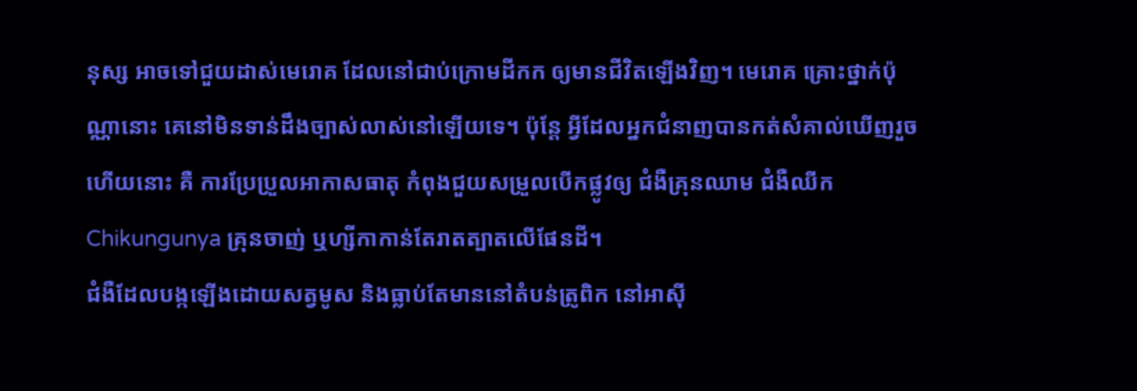នុស្ស អាចទៅជួយដាស់មេរោគ ដែលនៅជាប់ក្រោមដីកក ឲ្យមានជីវិតឡើងវិញ។ មេរោគ គ្រោះថ្នាក់ប៉ុណ្ណានោះ គេនៅមិនទាន់ដឹងច្បាស់លាស់នៅឡើយទេ។ ប៉ុន្តែ អ្វីដែលអ្នកជំនាញបានកត់សំគាល់ឃើញរួចហើយនោះ គឺ ការប្រែប្រួលអាកាសធាតុ កំពុងជួយសម្រួលបើកផ្លូវឲ្យ ជំងឺគ្រុនឈាម ជំងឺឈីក Chikungunya គ្រុនចាញ់ ឬហ្សីកាកាន់តែរាតត្បាតលើផែនដី។
ជំងឺដែលបង្កឡើងដោយសត្វមូស និងធ្លាប់តែមាននៅតំបន់ត្រូពិក នៅអាស៊ី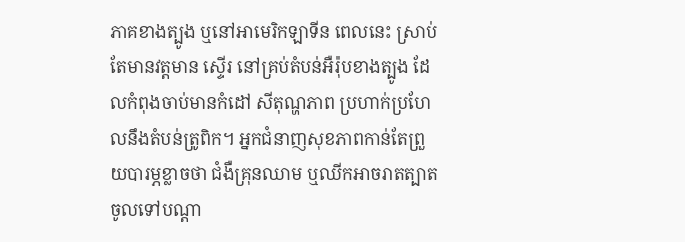ភាគខាងត្បូង ឬនៅអាមេរិកឡាទីន ពេលនេះ ស្រាប់តែមានវត្តមាន ស្ទើរ នៅគ្រប់តំបន់អឺរ៉ុបខាងត្បូង ដែលកំពុងចាប់មានកំដៅ សីតុណ្ហភាព ប្រហាក់ប្រហែលនឹងតំបន់ត្រូពិក។ អ្នកជំនាញសុខភាពកាន់តែព្រួយបារម្ភខ្លាចថា ជំងឺគ្រុនឈាម ឬឈីកអាចរាតត្បាតចូលទៅបណ្តា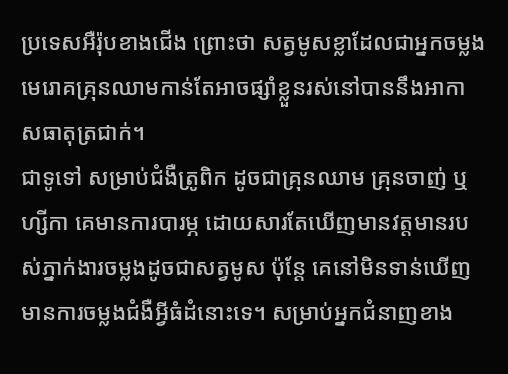ប្រទេសអឺរ៉ុបខាងជើង ព្រោះថា សត្វមូសខ្លាដែលជាអ្នកចម្លងមេរោគគ្រុនឈាមកាន់តែអាចផ្សាំខ្លួនរស់នៅបាននឹងអាកាសធាតុត្រជាក់។
ជាទូទៅ សម្រាប់ជំងឺត្រូពិក ដូចជាគ្រុនឈាម គ្រុនចាញ់ ឬហ្សីកា គេមានការបារម្ភ ដោយសារតែឃើញមានវត្តមានរបស់ភ្នាក់ងារចម្លងដូចជាសត្វមូស ប៉ុន្តែ គេនៅមិនទាន់ឃើញមានការចម្លងជំងឺអ្វីធំដំនោះទេ។ សម្រាប់អ្នកជំនាញខាង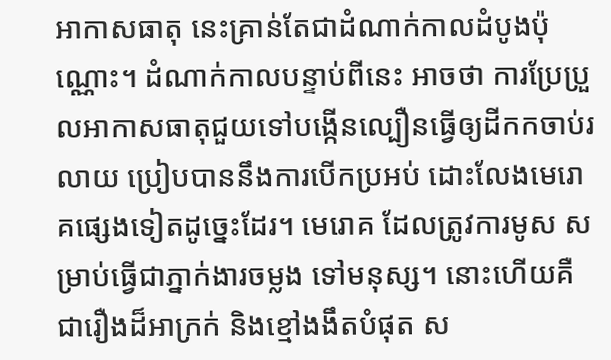អាកាសធាតុ នេះគ្រាន់តែជាដំណាក់កាលដំបូងប៉ុណ្ណោះ។ ដំណាក់កាលបន្ទាប់ពីនេះ អាចថា ការប្រែប្រួលអាកាសធាតុជួយទៅបង្កើនល្បឿនធ្វើឲ្យដីកកចាប់រលាយ ប្រៀបបាននឹងការបើកប្រអប់ ដោះលែងមេរោគផ្សេងទៀតដូច្នេះដែរ។ មេរោគ ដែលត្រូវការមូស សម្រាប់ធ្វើជាភ្នាក់ងារចម្លង ទៅមនុស្ស។ នោះហើយគឺជារឿងដ៏អាក្រក់ និងខ្មៅងងឹតបំផុត ស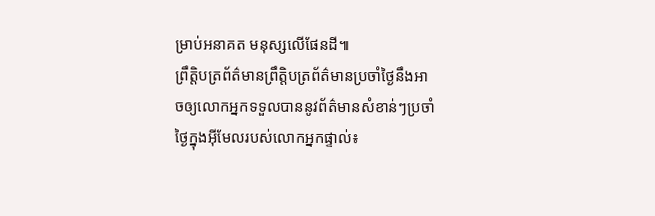ម្រាប់អនាគត មនុស្សលើផែនដី៕
ព្រឹត្តិបត្រព័ត៌មានព្រឹត្តិបត្រព័ត៌មានប្រចាំថ្ងៃនឹងអាចឲ្យលោកអ្នកទទួលបាននូវព័ត៌មានសំខាន់ៗប្រចាំថ្ងៃក្នុងអ៊ីមែលរបស់លោកអ្នកផ្ទាល់៖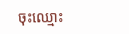ចុះឈ្មោះ